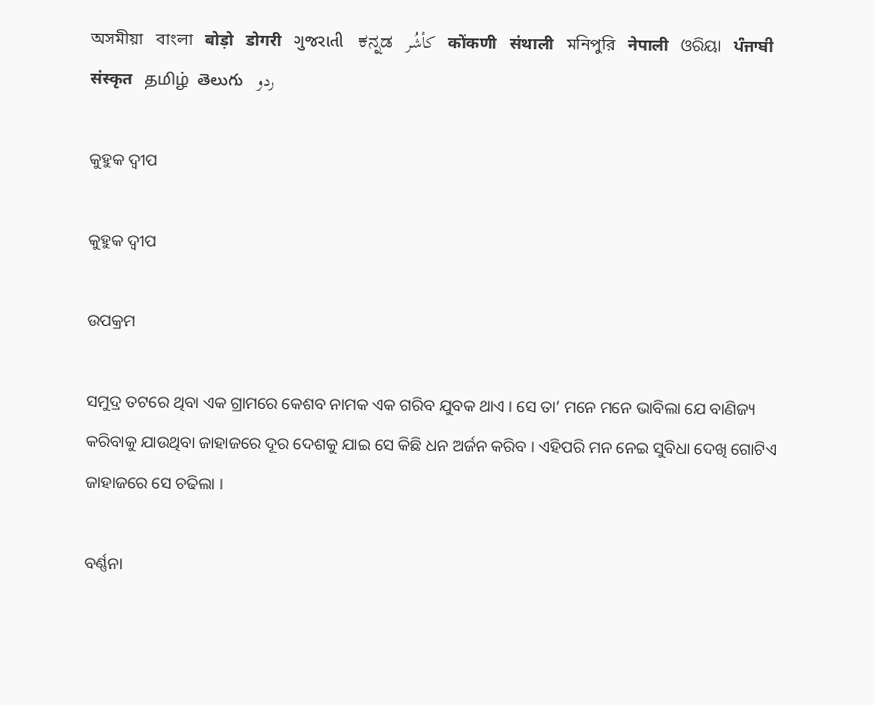অসমীয়া   বাংলা   बोड़ो   डोगरी   ગુજરાતી   ಕನ್ನಡ   كأشُر   कोंकणी   संथाली   মনিপুরি   नेपाली   ଓରିୟା   ਪੰਜਾਬੀ   संस्कृत   தமிழ்  తెలుగు   ردو

କୁହୁକ ଦ୍ୱୀପ

କୁହୁକ ଦ୍ୱୀପ

ଉପକ୍ରମ

ସମୁଦ୍ର ତଟରେ ଥିବା ଏକ ଗ୍ରାମରେ କେଶବ ନାମକ ଏକ ଗରିବ ଯୁବକ ଥାଏ । ସେ ତା’ ମନେ ମନେ ଭାବିଲା ଯେ ବାଣିଜ୍ୟ କରିବାକୁ ଯାଉଥିବା ଜାହାଜରେ ଦୂର ଦେଶକୁ ଯାଇ ସେ କିଛି ଧନ ଅର୍ଜନ କରିବ । ଏହିପରି ମନ ନେଇ ସୁବିଧା ଦେଖି ଗୋଟିଏ ଜାହାଜରେ ସେ ଚଢିଲା ।

ବର୍ଣ୍ଣନା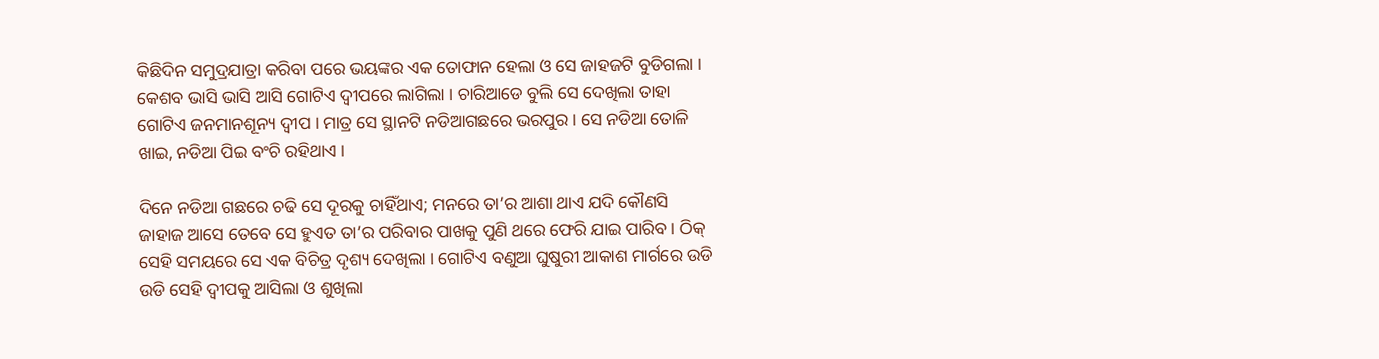କିଛିଦିନ ସମୁଦ୍ରଯାତ୍ରା କରିବା ପରେ ଭୟଙ୍କର ଏକ ତୋଫାନ ହେଲା ଓ ସେ ଜାହଜଟି ବୁଡିଗଲା । କେଶବ ଭାସି ଭାସି ଆସି ଗୋଟିଏ ଦ୍ୱୀପରେ ଲାଗିଲା । ଚାରିଆଡେ ବୁଲି ସେ ଦେଖିଲା ତାହା ଗୋଟିଏ ଜନମାନଶୂନ୍ୟ ଦ୍ୱୀପ । ମାତ୍ର ସେ ସ୍ଥାନଟି ନଡିଆଗଛରେ ଭରପୁର । ସେ ନଡିଆ ତୋଳି ଖାଇ, ନଡିଆ ପିଇ ବଂଚି ରହିଥାଏ ।

ଦିନେ ନଡିଆ ଗଛରେ ଚଢି ସେ ଦୂରକୁ ଚାହିଁଥାଏ; ମନରେ ତା’ର ଆଶା ଥାଏ ଯଦି କୌଣସି ଜାହାଜ ଆସେ ତେବେ ସେ ହୁଏତ ତା’ର ପରିବାର ପାଖକୁ ପୁଣି ଥରେ ଫେରି ଯାଇ ପାରିବ । ଠିକ୍ ସେହି ସମୟରେ ସେ ଏକ ବିଚିତ୍ର ଦୃଶ୍ୟ ଦେଖିଲା । ଗୋଟିଏ ବଣୁଆ ଘୁଷୁରୀ ଆକାଶ ମାର୍ଗରେ ଉଡି ଉଡି ସେହି ଦ୍ୱୀପକୁ ଆସିଲା ଓ ଶୁଖିଲା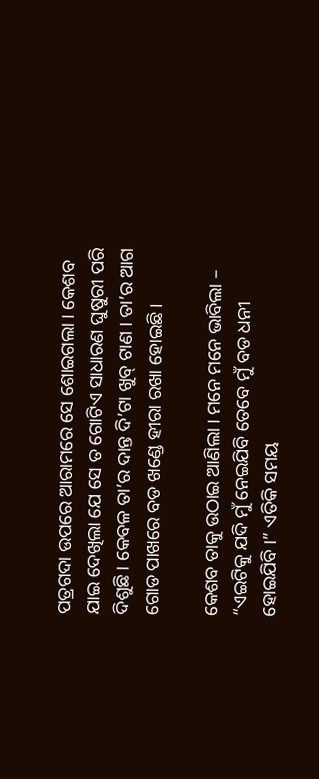ପତ୍ରଗଦା ଉପରେ ଆରାମରେ ସେ ଶୋଇଗଲା । କେଶବ ଯାଇ ଦେଖିଲା ଯେ ସେ ତ ଗୋଟିଏ ସାଧାରଣ ଘୁଷୁରୀ ପରି ଦିଶୁଛି । କେବଳ ତା’ର ଦାନ୍ତ ଦି’ଟା ଖୁବ୍ ଟାଣ । ତା’ର ଆଗ ଗୋଡ ପାଖରେ ବଡ ଖଣ୍ଡେ ହୀରା ରଖା ହୋଇଛି ।

କେଶବ ତାକୁ ଉଠାଇ ଆଣିଲା । ମନେ ମନେ ଭାବିଲା – “ଏଇଟିକୁ ଯଦି ମୁଁ ନେଇଯିବି ତେବେ ମୁଁ ବଡ ଧନୀ ହୋଇଯିବି ।” ଏତିକି ସମୟ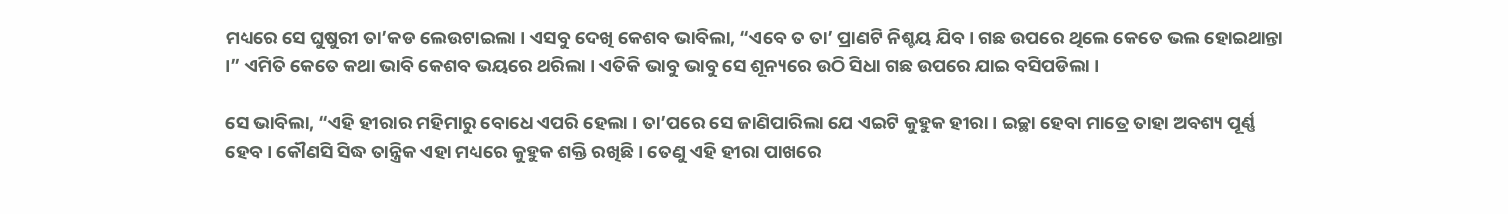ମଧ୍ୟରେ ସେ ଘୁଷୁରୀ ତା’କଡ ଲେଉଟାଇଲା । ଏସବୁ ଦେଖି କେଶବ ଭାବିଲା, “ଏବେ ତ ତା’ ପ୍ରାଣଟି ନିଶ୍ଚୟ ଯିବ । ଗଛ ଉପରେ ଥିଲେ କେତେ ଭଲ ହୋଇଥାନ୍ତା ।” ଏମିତି କେତେ କଥା ଭାବି କେଶବ ଭୟରେ ଥରିଲା । ଏତିକି ଭାବୁ ଭାବୁ ସେ ଶୂନ୍ୟରେ ଉଠି ସିଧା ଗଛ ଉପରେ ଯାଇ ବସିପଡିଲା ।

ସେ ଭାବିଲା, “ଏହି ହୀରାର ମହିମାରୁ ବୋଧେ ଏପରି ହେଲା । ତା’ପରେ ସେ ଜାଣିପାରିଲା ଯେ ଏଇଟି କୁହୁକ ହୀରା । ଇଚ୍ଛା ହେବା ମାତ୍ରେ ତାହା ଅବଶ୍ୟ ପୂର୍ଣ୍ଣ ହେବ । କୌଣସି ସିଦ୍ଧ ତାନ୍ତ୍ରିକ ଏହା ମଧ୍ୟରେ କୁହୁକ ଶକ୍ତି ରଖିଛି । ତେଣୁ ଏହି ହୀରା ପାଖରେ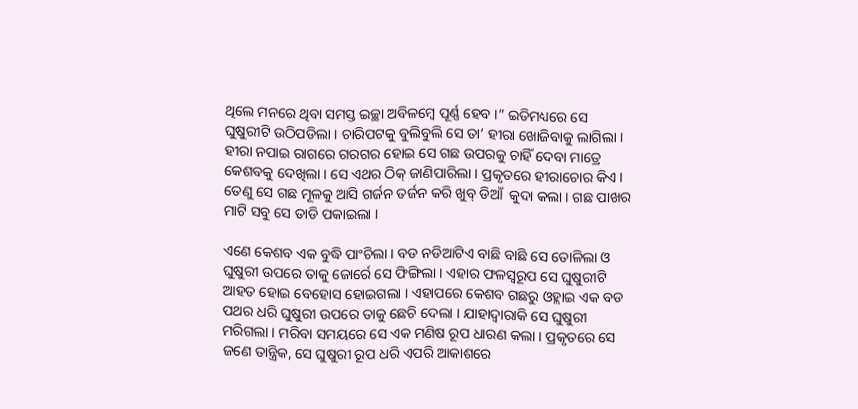ଥିଲେ ମନରେ ଥିବା ସମସ୍ତ ଇଚ୍ଛା ଅବିଳମ୍ବେ ପୂର୍ଣ୍ଣ ହେବ ।” ଇତିମଧ୍ୟରେ ସେ ଘୁଷୁରୀଟି ଉଠିପଡିଲା । ଚାରିପଟକୁ ବୁଲିବୁଲି ସେ ତା’ ହୀରା ଖୋଜିବାକୁ ଲାଗିଲା । ହୀରା ନପାଇ ରାଗରେ ଗରଗର ହୋଇ ସେ ଗଛ ଉପରକୁ ଚାହିଁ ଦେବା ମାତ୍ରେ କେଶବକୁ ଦେଖିଲା । ସେ ଏଥର ଠିକ୍ ଜାଣିପାରିଲା । ପ୍ରକୃତରେ ହୀରାଚୋର କିଏ । ତେଣୁ ସେ ଗଛ ମୂଳକୁ ଆସି ଗର୍ଜନ ତର୍ଜନ କରି ଖୁବ୍ ଡିଆଁ  କୁଦା କଲା । ଗଛ ପାଖର ମାଟି ସବୁ ସେ ତାଡି ପକାଇଲା ।

ଏଣେ କେଶବ ଏକ ବୁଦ୍ଧି ପାଂଚିଲା । ବଡ ନଡିଆଟିଏ ବାଛି ବାଛି ସେ ତୋଳିଲା ଓ ଘୁଷୁରୀ ଉପରେ ତାକୁ ଜୋର୍ରେ ସେ ଫିଙ୍ଗିଲା । ଏହାର ଫଳସ୍ୱରୂପ ସେ ଘୁଷୁରୀଟି ଆହତ ହୋଇ ବେହୋସ ହୋଇଗଲା । ଏହାପରେ କେଶବ ଗଛରୁ ଓହ୍ଲାଇ ଏକ ବଡ ପଥର ଧରି ଘୁଷୁରୀ ଉପରେ ତାକୁ ଛେଚି ଦେଲା । ଯାହାଦ୍ୱାରାକି ସେ ଘୁଷୁରୀ ମରିଗଲା । ମରିବା ସମୟରେ ସେ ଏକ ମଣିଷ ରୂପ ଧାରଣ କଲା । ପ୍ରକୃତରେ ସେ ଜଣେ ତାନ୍ତ୍ରିକ, ସେ ଘୁଷୁରୀ ରୂପ ଧରି ଏପରି ଆକାଶରେ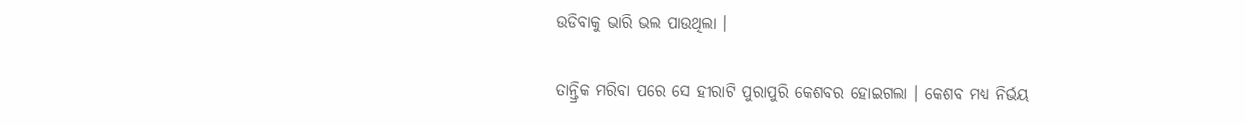ଉଡିବାକୁ ଭାରି ଭଲ ପାଉଥିଲା ।

ତାନ୍ତ୍ରିକ ମରିବା ପରେ ସେ ହୀରାଟି ପୁରାପୁରି କେଶବର ହୋଇଗଲା । କେଶବ ମଧ୍ୟ ନିର୍ଭୟ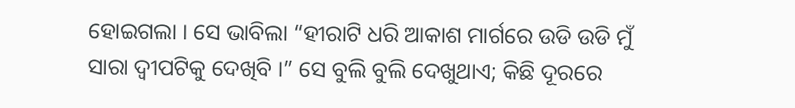ହୋଇଗଲା । ସେ ଭାବିଲା “ହୀରାଟି ଧରି ଆକାଶ ମାର୍ଗରେ ଉଡି ଉଡି ମୁଁ ସାରା ଦ୍ୱୀପଟିକୁ ଦେଖିବି ।” ସେ ବୁଲି ବୁଲି ଦେଖୁଥାଏ; କିଛି ଦୂରରେ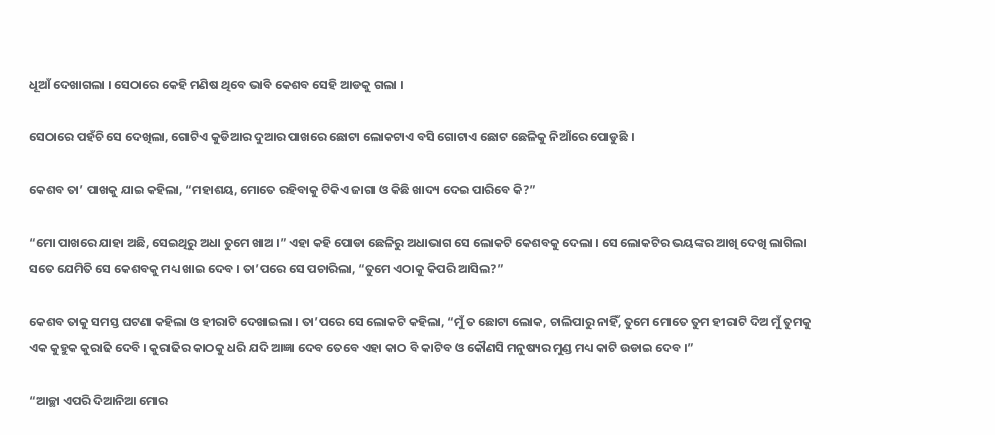ଧୂଆଁ ଦେଖାଗଲା । ସେଠାରେ କେହି ମଣିଷ ଥିବେ ଭାବି କେଶବ ସେହି ଆଡକୁ ଗଲା ।

ସେଠାରେ ପହଁଚି ସେ ଦେଖିଲା, ଗୋଟିଏ କୁଡିଆର ଦୁଆର ପାଖରେ ଛୋଟା ଲୋକଟାଏ ବସି ଗୋଟାଏ ଛୋଟ ଛେଳିକୁ ନିଆଁରେ ପୋଡୁଛି ।

କେଶବ ତା’ ପାଖକୁ ଯାଇ କହିଲା, “ମହାଶୟ, ମୋତେ ରହିବାକୁ ଟିକିଏ ଜାଗା ଓ କିଛି ଖାଦ୍ୟ ଦେଇ ପାରିବେ କି?”

“ମୋ ପାଖରେ ଯାହା ଅଛି, ସେଇଥିରୁ ଅଧା ତୁମେ ଖାଅ ।” ଏହା କହି ପୋଡା ଛେଳିରୁ ଅଧାଭାଗ ସେ ଲୋକଟି କେଶବକୁ ଦେଲା । ସେ ଲୋକଟିର ଭୟଙ୍କର ଆଖି ଦେଖି ଲାଗିଲା ସତେ ଯେମିତି ସେ କେଶବକୁ ମଧ୍ୟ ଖାଇ ଦେବ । ତା’ପରେ ସେ ପଚାରିଲା, “ତୁମେ ଏଠାକୁ କିପରି ଆସିଲ?”

କେଶବ ତାକୁ ସମସ୍ତ ଘଟଣା କହିଲା ଓ ହୀରାଟି ଦେଖାଇଲା । ତା’ପରେ ସେ ଲୋକଟି କହିଲା, “ମୁଁ ତ ଛୋଟା ଲୋକ, ଚାଲିପାରୁ ନାହିଁ, ତୁମେ ମୋତେ ତୁମ ହୀରାଟି ଦିଅ ମୁଁ ତୁମକୁ ଏକ କୁହୁକ କୁରାଢି ଦେବି । କୁରାଢିର କାଠକୁ ଧରି ଯଦି ଆଜ୍ଞା ଦେବ ତେବେ ଏହା କାଠ ବି କାଟିବ ଓ କୌଣସି ମନୁଷ୍ୟର ମୁଣ୍ଡ ମଧ୍ୟ କାଟି ଉଡାଇ ଦେବ ।”

“ଆଚ୍ଛା ଏପରି ଦିଆନିଆ ମୋର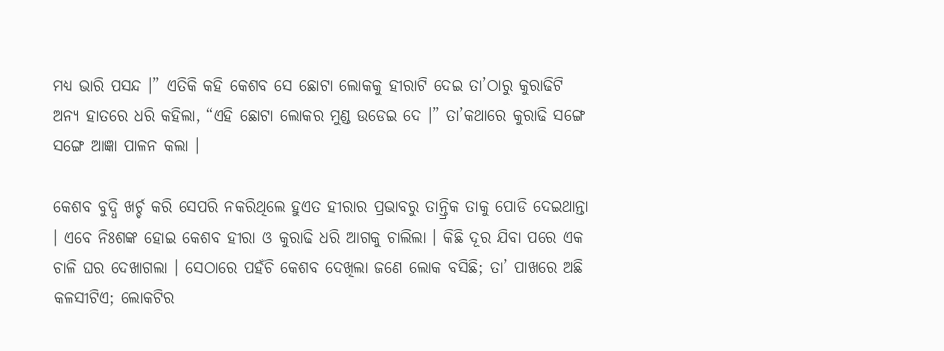ମଧ୍ୟ ଭାରି ପସନ୍ଦ ।” ଏତିକି କହି କେଶବ ସେ ଛୋଟା ଲୋକକୁ ହୀରାଟି ଦେଇ ତା’ଠାରୁ କୁରାଢିଟି ଅନ୍ୟ ହାତରେ ଧରି କହିଲା, “ଏହି ଛୋଟା ଲୋକର ମୁଣ୍ଡ ଉଡେଇ ଦେ ।” ତା’କଥାରେ କୁରାଢି ସଙ୍ଗେ ସଙ୍ଗେ ଆଜ୍ଞା ପାଳନ କଲା ।

କେଶବ ବୁଦ୍ଧି ଖର୍ଚ୍ଚ କରି ସେପରି ନକରିଥିଲେ ହୁଏତ ହୀରାର ପ୍ରଭାବରୁ ତାନ୍ତ୍ରିକ ତାକୁ ପୋଡି ଦେଇଥାନ୍ତା । ଏବେ ନିଃଶଙ୍କ ହୋଇ କେଶବ ହୀରା ଓ କୁରାଢି ଧରି ଆଗକୁ ଚାଲିଲା । କିଛି ଦୂର ଯିବା ପରେ ଏକ ଚାଳି ଘର ଦେଖାଗଲା । ସେଠାରେ ପହଁଚି କେଶବ ଦେଖିଲା ଜଣେ ଲୋକ ବସିଛି; ତା’ ପାଖରେ ଅଛି କଳସୀଟିଏ; ଲୋକଟିର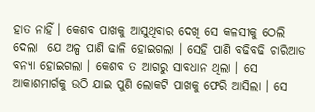ହାତ ନାହିଁ । କେଶବ ପାଖକୁ ଆସୁଥିବାର ଦେଖି ସେ କଳସୀକୁ ଠେଲି ଦେଲା  ଯେ ଅଳ୍ପ ପାଣି ଢାଳି ହୋଇଗଲା । ସେହି ପାଣି ବଢିବଢି ଚାରିଆଡ ବନ୍ୟା ହୋଇଗଲା । କେଶବ ତ ଆଗରୁ ସାବଧାନ ଥିଲା । ସେ ଆକାଶମାର୍ଗକୁ ଉଠି ଯାଇ ପୁଣି ଲୋକଟି ପାଖକୁ ଫେରି ଆସିଲା । ସେ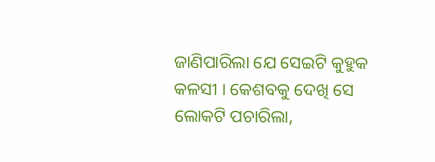ଜାଣିପାରିଲା ଯେ ସେଇଟି କୁହୁକ କଳସୀ । କେଶବକୁ ଦେଖି ସେ ଲୋକଟି ପଚାରିଲା,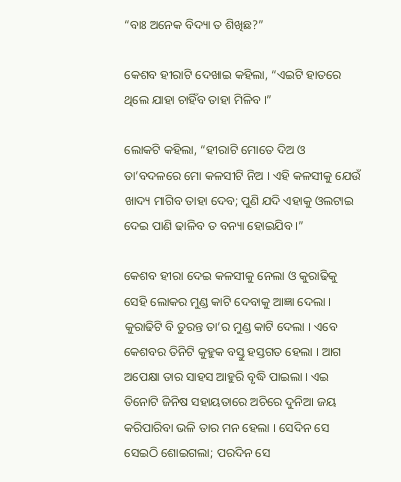“ବାଃ ଅନେକ ବିଦ୍ୟା ତ ଶିଖିଛ?”

କେଶବ ହୀରାଟି ଦେଖାଇ କହିଲା, “ଏଇଟି ହାତରେ ଥିଲେ ଯାହା ଚାହିଁବ ତାହା ମିଳିବ ।”

ଲୋକଟି କହିଲା, “ହୀରାଟି ମୋତେ ଦିଅ ଓ ତା’ବଦଳରେ ମୋ କଳସୀଟି ନିଅ । ଏହି କଳସୀକୁ ଯେଉଁ ଖାଦ୍ୟ ମାଗିବ ତାହା ଦେବ; ପୁଣି ଯଦି ଏହାକୁ ଓଲଟାଇ ଦେଇ ପାଣି ଢାଳିବ ତ ବନ୍ୟା ହୋଇଯିବ ।”

କେଶବ ହୀରା ଦେଇ କଳସୀକୁ ନେଲା ଓ କୁରାଢିକୁ ସେହି ଲୋକର ମୁଣ୍ଡ କାଟି ଦେବାକୁ ଆଜ୍ଞା ଦେଲା । କୁରାଢିଟି ବି ତୁରନ୍ତ ତା’ର ମୁଣ୍ଡ କାଟି ଦେଲା । ଏବେ କେଶବର ତିନିଟି କୁହୁକ ବସ୍ତୁ ହସ୍ତଗତ ହେଲା । ଆଗ ଅପେକ୍ଷା ତାର ସାହସ ଆହୁରି ବୃଦ୍ଧି ପାଇଲା । ଏଇ ତିନୋଟି ଜିନିଷ ସହାୟତାରେ ଅଚିରେ ଦୁନିଆ ଜୟ କରିପାରିବା ଭଳି ତାର ମନ ହେଲା । ସେଦିନ ସେ ସେଇଠି ଶୋଇଗଲା; ପରଦିନ ସେ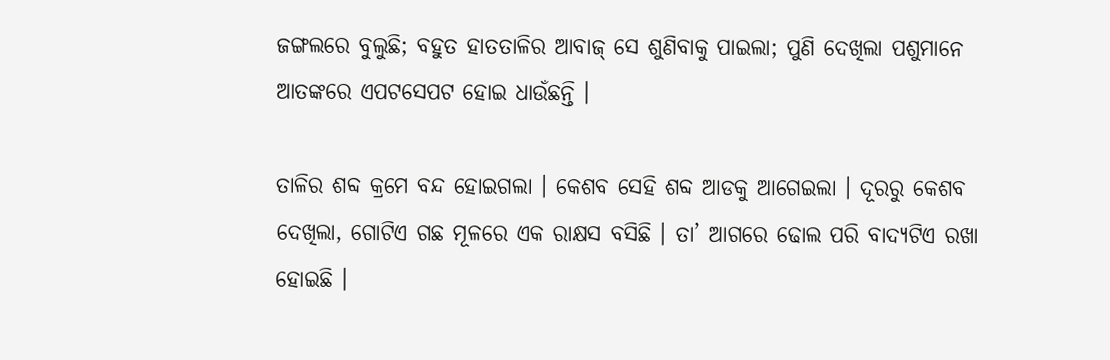ଜଙ୍ଗଲରେ ବୁଲୁଛି; ବହୁତ ହାତତାଳିର ଆବାଜ୍ ସେ ଶୁଣିବାକୁ ପାଇଲା; ପୁଣି ଦେଖିଲା ପଶୁମାନେ ଆତଙ୍କରେ ଏପଟସେପଟ ହୋଇ ଧାଉଁଛନ୍ତି ।

ତାଳିର ଶବ୍ଦ କ୍ରମେ ବନ୍ଦ ହୋଇଗଲା । କେଶବ ସେହି ଶବ୍ଦ ଆଡକୁ ଆଗେଇଲା । ଦୂରରୁ କେଶବ ଦେଖିଲା, ଗୋଟିଏ ଗଛ ମୂଳରେ ଏକ ରାକ୍ଷସ ବସିଛି । ତା’ ଆଗରେ ଢୋଲ ପରି ବାଦ୍ୟଟିଏ ରଖା ହୋଇଛି ।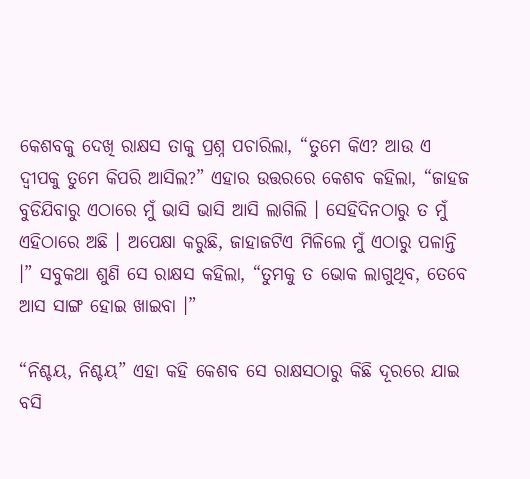କେଶବକୁ ଦେଖି ରାକ୍ଷସ ତାକୁ ପ୍ରଶ୍ନ ପଚାରିଲା, “ତୁମେ କିଏ? ଆଉ ଏ ଦ୍ୱୀପକୁ ତୁମେ କିପରି ଆସିଲ?” ଏହାର ଉତ୍ତରରେ କେଶବ କହିଲା, “ଜାହଜ ବୁଡିଯିବାରୁ ଏଠାରେ ମୁଁ ଭାସି ଭାସି ଆସି ଲାଗିଲି । ସେହିଦିନଠାରୁ ତ ମୁଁ ଏହିଠାରେ ଅଛି । ଅପେକ୍ଷା କରୁଛି, ଜାହାଜଟିଏ ମିଳିଲେ ମୁଁ ଏଠାରୁ ପଳାନ୍ତି ।” ସବୁକଥା ଶୁଣି ସେ ରାକ୍ଷସ କହିଲା, “ତୁମକୁ ତ ଭୋକ ଲାଗୁଥିବ, ତେବେ ଆସ ସାଙ୍ଗ ହୋଇ ଖାଇବା ।”

“ନିଶ୍ଚୟ, ନିଶ୍ଚୟ” ଏହା କହି କେଶବ ସେ ରାକ୍ଷସଠାରୁ କିଛି ଦୂରରେ ଯାଇ ବସି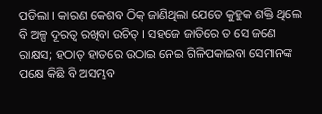ପଡିଲା । କାରଣ କେଶବ ଠିକ୍ ଜାଣିଥିଲା ଯେତେ କୁହୁକ ଶକ୍ତି ଥିଲେ ବି ଅଳ୍ପ ଦୂରତ୍ୱ ରଖିବା ଉଚିତ୍ । ସହଜେ ଜାତିରେ ତ ସେ ଜଣେ ରାକ୍ଷସ; ହଠାତ୍ ହାତରେ ଉଠାଇ ନେଇ ଗିଳିପକାଇବା ସେମାନଙ୍କ ପକ୍ଷେ କିଛି ବି ଅସମ୍ଭବ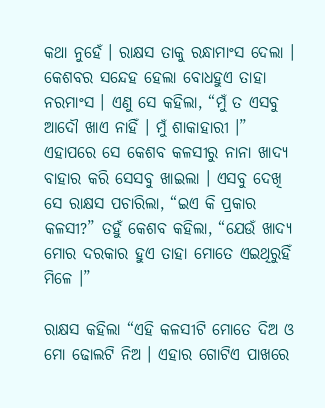କଥା ନୁହେଁ । ରାକ୍ଷସ ତାକୁ ରନ୍ଧାମାଂସ ଦେଲା । କେଶବର ସନ୍ଦେହ ହେଲା ବୋଧହୁଏ ତାହା ନରମାଂସ । ଏଣୁ ସେ କହିଲା, “ମୁଁ ତ ଏସବୁ ଆଦୌ ଖାଏ ନାହିଁ । ମୁଁ ଶାକାହାରୀ ।” ଏହାପରେ ସେ କେଶବ କଳସୀରୁ ନାନା ଖାଦ୍ୟ ବାହାର କରି ସେସବୁ ଖାଇଲା । ଏସବୁ ଦେଖି ସେ ରାକ୍ଷସ ପଚାରିଲା, “ଇଏ କି ପ୍ରକାର କଳସୀ?” ତହୁଁ କେଶବ କହିଲା, “ଯେଉଁ ଖାଦ୍ୟ ମୋର ଦରକାର ହୁଏ ତାହା ମୋତେ ଏଇଥିରୁହିଁ ମିଳେ ।”

ରାକ୍ଷସ କହିଲା “ଏହି କଳସୀଟି ମୋତେ ଦିଅ ଓ ମୋ ଢୋଲଟି ନିଅ । ଏହାର ଗୋଟିଏ ପାଖରେ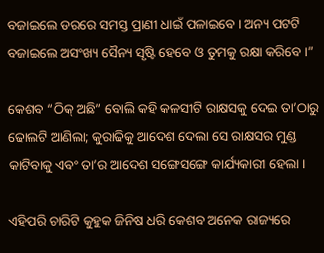ବଜାଇଲେ ଡରରେ ସମସ୍ତ ପ୍ରାଣୀ ଧାଇଁ ପଳାଇବେ । ଅନ୍ୟ ପଟଟି ବଜାଇଲେ ଅସଂଖ୍ୟ ସୈନ୍ୟ ସୃଷ୍ଟି ହେବେ ଓ ତୁମକୁ ରକ୍ଷା କରିବେ ।”

କେଶବ “ଠିକ୍ ଅଛି” ବୋଲି କହି କଳସୀଟି ରାକ୍ଷସକୁ ଦେଇ ତା’ଠାରୁ ଢୋଲଟି ଆଣିଲା; କୁରାଢିକୁ ଆଦେଶ ଦେଲା ସେ ରାକ୍ଷସର ମୁଣ୍ଡ କାଟିବାକୁ ଏବଂ ତା’ର ଆଦେଶ ସଙ୍ଗେସଙ୍ଗେ କାର୍ଯ୍ୟକାରୀ ହେଲା ।

ଏହିପରି ଚାରିଟି କୁହୁକ ଜିନିଷ ଧରି କେଶବ ଅନେକ ରାଜ୍ୟରେ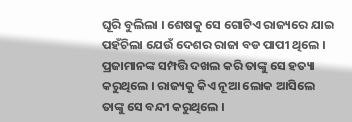ଘୂରି ବୁଲିଲା । ଶେଷକୁ ସେ ଗୋଟିଏ ରାଜ୍ୟରେ ଯାଇ ପହଁଚିଲା ଯେଉଁ ଦେଶର ରାଜା ବଡ ପାପୀ ଥିଲେ । ପ୍ରଜାମାନଙ୍କ ସମ୍ପତ୍ତି ଦଖଲ କରି ତାଙ୍କୁ ସେ ହତ୍ୟା କରୁଥିଲେ । ରାଜ୍ୟକୁ କିଏ ନୂଆ ଲୋକ ଆସିଲେ ତାଙ୍କୁ ସେ ବନ୍ଦୀ କରୁଥିଲେ ।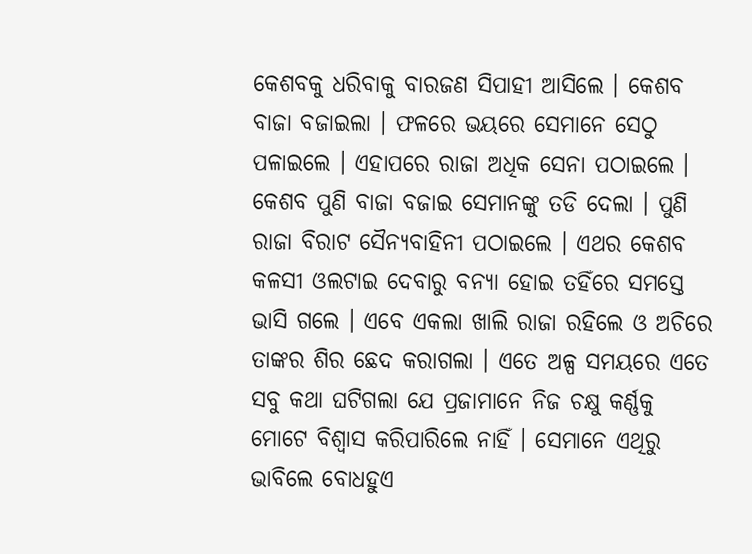କେଶବକୁ ଧରିବାକୁ ବାରଜଣ ସିପାହୀ ଆସିଲେ । କେଶବ ବାଜା ବଜାଇଲା । ଫଳରେ ଭୟରେ ସେମାନେ ସେଠୁ ପଳାଇଲେ । ଏହାପରେ ରାଜା ଅଧିକ ସେନା ପଠାଇଲେ । କେଶବ ପୁଣି ବାଜା ବଜାଇ ସେମାନଙ୍କୁ ତଡି ଦେଲା । ପୁଣି ରାଜା ବିରାଟ ସୈନ୍ୟବାହିନୀ ପଠାଇଲେ । ଏଥର କେଶବ କଳସୀ ଓଲଟାଇ ଦେବାରୁ ବନ୍ୟା ହୋଇ ତହିଁରେ ସମସ୍ତେ ଭାସି ଗଲେ । ଏବେ ଏକଲା ଖାଲି ରାଜା ରହିଲେ ଓ ଅଚିରେ ତାଙ୍କର ଶିର ଛେଦ କରାଗଲା । ଏତେ ଅଳ୍ପ ସମୟରେ ଏତେ ସବୁ କଥା ଘଟିଗଲା ଯେ ପ୍ରଜାମାନେ ନିଜ ଚକ୍ଷୁ କର୍ଣ୍ଣକୁ ମୋଟେ ବିଶ୍ୱାସ କରିପାରିଲେ ନାହିଁ । ସେମାନେ ଏଥିରୁ ଭାବିଲେ ବୋଧହୁଏ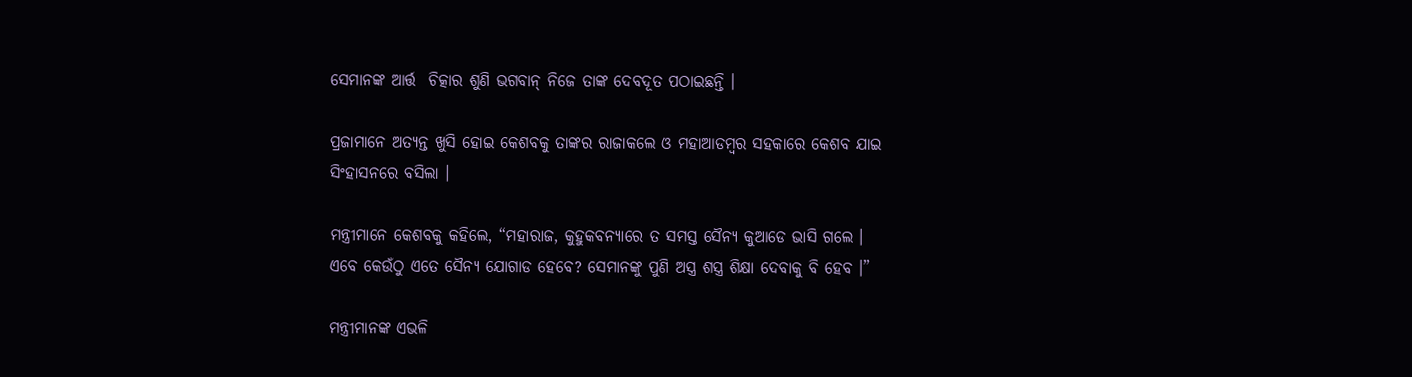ସେମାନଙ୍କ ଆର୍ତ୍ତ  ଚିତ୍କାର ଶୁଣି ଭଗବାନ୍ ନିଜେ ତାଙ୍କ ଦେବଦୂତ ପଠାଇଛନ୍ତି ।

ପ୍ରଜାମାନେ ଅତ୍ୟନ୍ତ ଖୁସି ହୋଇ କେଶବକୁ ତାଙ୍କର ରାଜାକଲେ ଓ ମହାଆଡମ୍ବର ସହକାରେ କେଶବ ଯାଇ ସିଂହାସନରେ ବସିଲା ।

ମନ୍ତ୍ରୀମାନେ କେଶବକୁ କହିଲେ, “ମହାରାଜ, କୁହୁକବନ୍ୟାରେ ତ ସମସ୍ତ ସୈନ୍ୟ କୁଆଡେ ଭାସି ଗଲେ । ଏବେ କେଉଁଠୁ ଏତେ ସୈନ୍ୟ ଯୋଗାଡ ହେବେ? ସେମାନଙ୍କୁ ପୁଣି ଅସ୍ତ୍ର ଶସ୍ତ୍ର ଶିକ୍ଷା ଦେବାକୁ ବି ହେବ ।”

ମନ୍ତ୍ରୀମାନଙ୍କ ଏଭଳି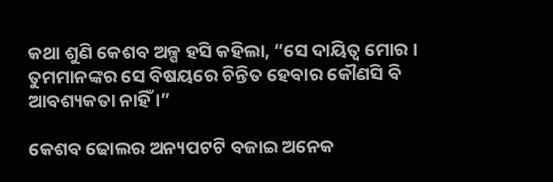କଥା ଶୁଣି କେଶବ ଅଳ୍ପ ହସି କହିଲା, “ସେ ଦାୟିତ୍ୱ ମୋର । ତୁମମାନଙ୍କର ସେ ବିଷୟରେ ଚିନ୍ତିତ ହେବାର କୌଣସି ବି ଆବଶ୍ୟକତା ନାହିଁ ।”

କେଶବ ଢୋଲର ଅନ୍ୟପଟଟି ବଜାଇ ଅନେକ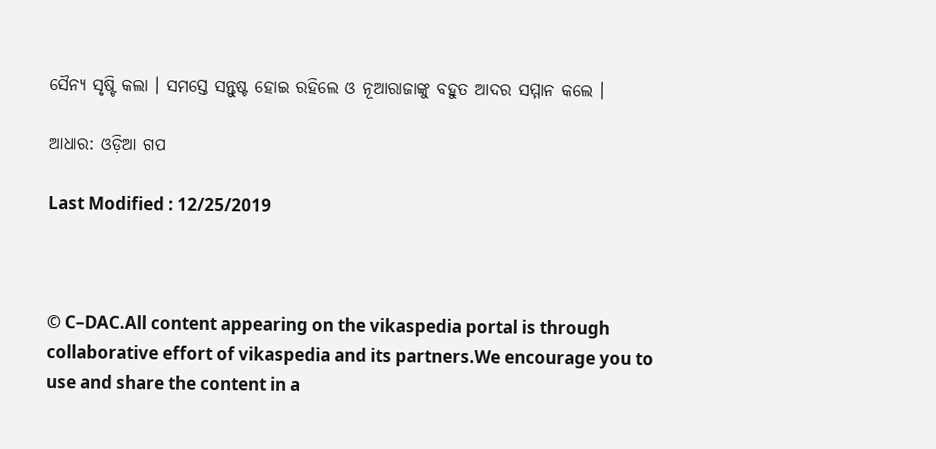ସୈନ୍ୟ ସୃଷ୍ଟି କଲା । ସମସ୍ତେ ସନ୍ତୁଷ୍ଟ ହୋଇ ରହିଲେ ଓ ନୂଆରାଜାଙ୍କୁ ବହୁତ ଆଦର ସମ୍ମାନ କଲେ ।

ଆଧାର: ଓଡ଼ିଆ ଗପ

Last Modified : 12/25/2019



© C–DAC.All content appearing on the vikaspedia portal is through collaborative effort of vikaspedia and its partners.We encourage you to use and share the content in a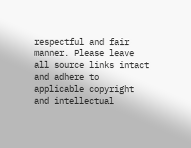respectful and fair manner. Please leave all source links intact and adhere to applicable copyright and intellectual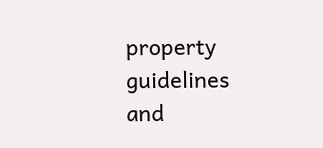property guidelines and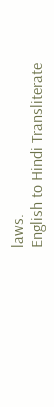laws.
English to Hindi Transliterate